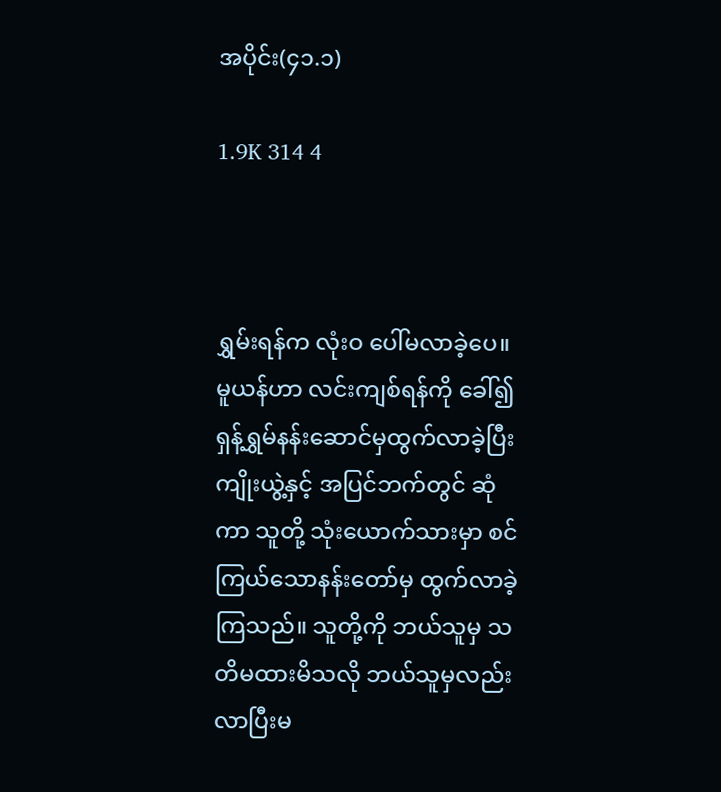အပိုင်း(၄၁.၁)

1.9K 314 4



ရွှမ်းရန်က လုံးဝ ပေါ်မလာခဲ့ပေ။ မူယန်ဟာ လင်းကျစ်ရန်ကို ခေါ်၍ ရှန့်ရွှမ်နန်းဆောင်မှထွက်လာခဲ့ပြီး ကျိုးယွဲ့နှင့် အပြင်ဘက်တွင် ဆုံကာ သူတို့ သုံးယောက်သားမှာ စင်ကြယ်သောနန်းတော်မှ ထွက်လာခဲ့ကြသည်။ သူတို့ကို ဘယ်သူမှ သတိမထားမိသလို ဘယ်သူမှလည်း လာပြီးမ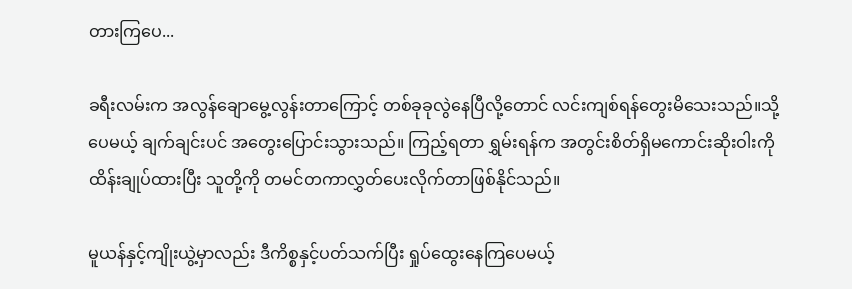တားကြပေ...

ခရီးလမ်းက အလွန်ချောမွေ့လွန်းတာကြောင့် တစ်ခုခုလွဲနေပြီလို့တောင် လင်းကျစ်ရန်တွေးမိသေးသည်။သို့ပေမယ့် ချက်ချင်းပင် အတွေးပြောင်းသွားသည်။ ကြည့်ရတာ ရွှမ်းရန်က အတွင်းစိတ်ရှိမကောင်းဆိုးဝါးကို ထိန်းချုပ်ထားပြီး သူတို့ကို တမင်တကာလွှတ်ပေးလိုက်တာဖြစ်နိုင်သည်။

မူယန်နှင့်ကျိုးယွဲ့မှာလည်း ဒီကိစ္စနှင့်ပတ်သက်ပြီး ရှုပ်ထွေးနေကြပေမယ့်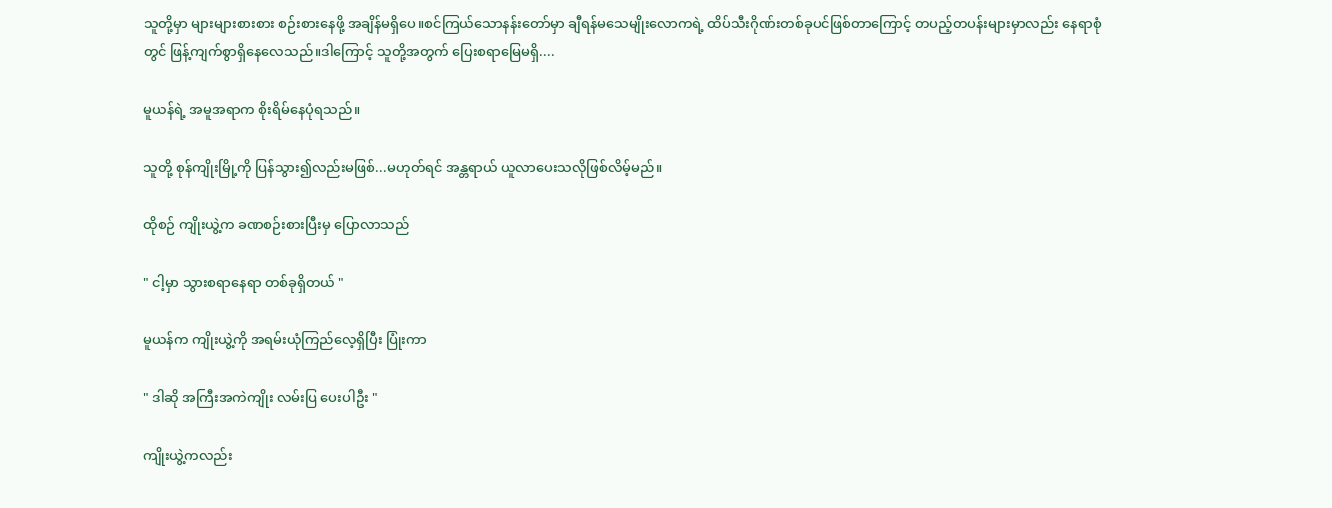သူတို့မှာ များများစားစား စဉ်းစားနေဖို့ အချိန်မရှိပေ။စင်ကြယ်သောနန်းတော်မှာ ချီရန်မသေမျိုးလောကရဲ့ ထိပ်သီးဂိုဏ်းတစ်ခုပင်ဖြစ်တာကြောင့် တပည့်တပန်းများမှာလည်း နေရာစုံတွင် ဖြန့်ကျက်စွာရှိနေလေသည်။ဒါကြောင့် သူတို့အတွက် ပြေးစရာမြေမရှိ....

မူယန်ရဲ့ အမူအရာက စိုးရိမ်နေပုံရသည်။

သူတို့ စုန်ကျိုးမြို့ကို ပြန်သွား၍လည်းမဖြစ်...မဟုတ်ရင် အန္တရာယ် ယူလာပေးသလိုဖြစ်လိမ့်မည်။

ထိုစဉ် ကျိုးယွဲ့က ခဏစဉ်းစားပြီးမှ ပြောလာသည်

" ငါ့မှာ သွားစရာနေရာ တစ်ခုရှိတယ် "

မူယန်က ကျိုးယွဲ့ကို အရမ်းယုံကြည်လေ့ရှိပြီး ပြုံးကာ

" ဒါဆို အကြီးအကဲကျိုး လမ်းပြ ပေးပါဦး "

ကျိုးယွဲ့ကလည်း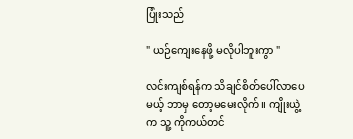ပြုံးသည်

" ယဉ်ကျေးနေဖို့ မလိုပါဘူးကွာ "

လင်းကျစ်ရန်က သိချင်စိတ်ပေါ်လာပေမယ့် ဘာမှ တော့မမေးလိုက်။ ကျိုးယွဲ့က သူ့ ကိုကယ်တင်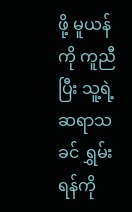ဖို့ မူယန်ကို ကူညီပြီး သူ့ရဲ့ဆရာသခင် ရွှမ်းရန်ကို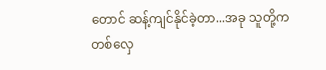တောင် ဆန့်ကျင်နိုင်ခဲ့တာ...အခု သူတို့က တစ်လှေ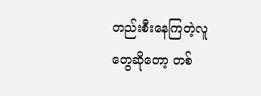တည်းစီးနေကြတဲ့လူတွေဆိုတော့ တစ်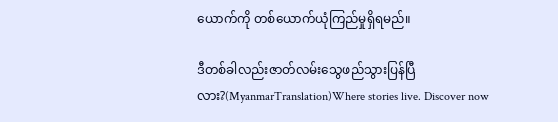ယောက်ကို တစ်ယောက်ယုံကြည်မှုရှိရမည်။

ဒီတစ်ခါလည်းဇာတ်လမ်းသွေဖည်သွားပြန်ပြီလား?(MyanmarTranslation)Where stories live. Discover now